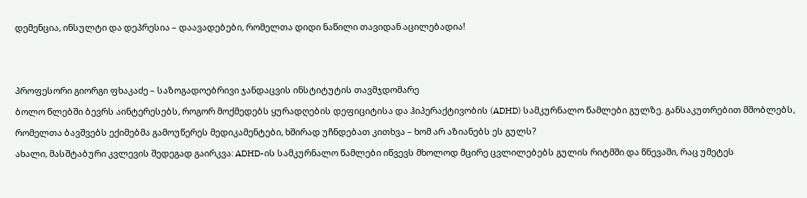დემენცია, ინსულტი და დეპრესია – დაავადებები, რომელთა დიდი ნაწილი თავიდან აცილებადია!


პროფესორი გიორგი ფხაკაძე – საზოგადოებრივი ჯანდაცვის ინსტიტუტის თავმჯდომარე
ბოლო წლებში ბევრს აინტერესებს, როგორ მოქმედებს ყურადღების დეფიციტისა და ჰიპერაქტივობის (ADHD) სამკურნალო წამლები გულზე. განსაკუთრებით მშობლებს, რომელთა ბავშვებს ექიმებმა გამოუწერეს მედიკამენტები, ხშირად უჩნდებათ კითხვა – ხომ არ აზიანებს ეს გულს?
ახალი, მასშტაბური კვლევის შედეგად გაირკვა: ADHD-ის სამკურნალო წამლები იწვევს მხოლოდ მცირე ცვლილებებს გულის რიტმში და წნევაში, რაც უმეტეს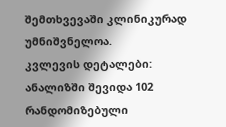შემთხვევაში კლინიკურად უმნიშვნელოა.
კვლევის დეტალები:
ანალიზში შევიდა 102 რანდომიზებული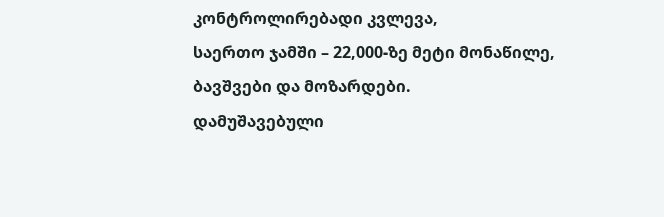კონტროლირებადი კვლევა,
საერთო ჯამში – 22,000-ზე მეტი მონაწილე, ბავშვები და მოზარდები.
დამუშავებული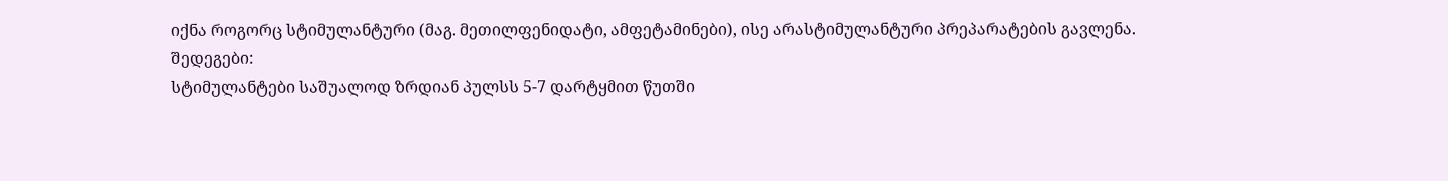იქნა როგორც სტიმულანტური (მაგ. მეთილფენიდატი, ამფეტამინები), ისე არასტიმულანტური პრეპარატების გავლენა.
შედეგები:
სტიმულანტები საშუალოდ ზრდიან პულსს 5-7 დარტყმით წუთში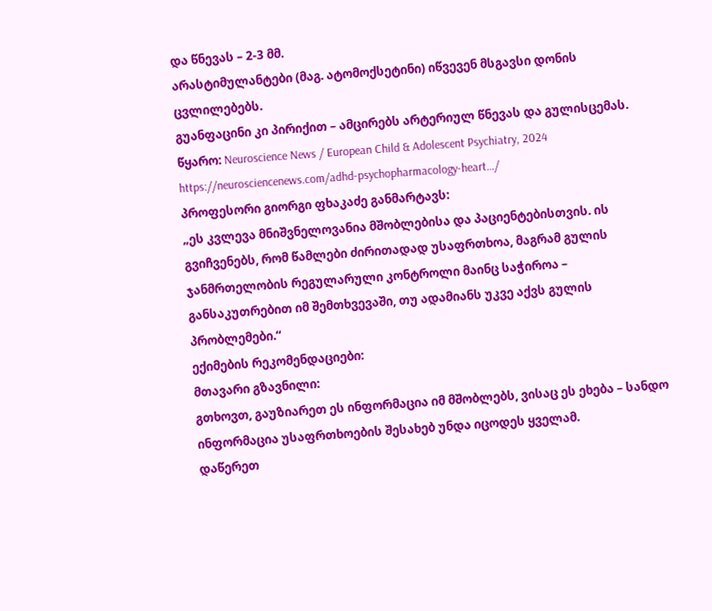და წნევას – 2-3 მმ.
არასტიმულანტები (მაგ. ატომოქსეტინი) იწვევენ მსგავსი დონის ცვლილებებს.
გუანფაცინი კი პირიქით – ამცირებს არტერიულ წნევას და გულისცემას.
წყარო: Neuroscience News / European Child & Adolescent Psychiatry, 2024
https://neurosciencenews.com/adhd-psychopharmacology-heart…/
პროფესორი გიორგი ფხაკაძე განმარტავს:
„ეს კვლევა მნიშვნელოვანია მშობლებისა და პაციენტებისთვის. ის გვიჩვენებს, რომ წამლები ძირითადად უსაფრთხოა, მაგრამ გულის ჯანმრთელობის რეგულარული კონტროლი მაინც საჭიროა – განსაკუთრებით იმ შემთხვევაში, თუ ადამიანს უკვე აქვს გულის პრობლემები.“
ექიმების რეკომენდაციები:
მთავარი გზავნილი:
გთხოვთ, გაუზიარეთ ეს ინფორმაცია იმ მშობლებს, ვისაც ეს ეხება – სანდო ინფორმაცია უსაფრთხოების შესახებ უნდა იცოდეს ყველამ.
დაწერეთ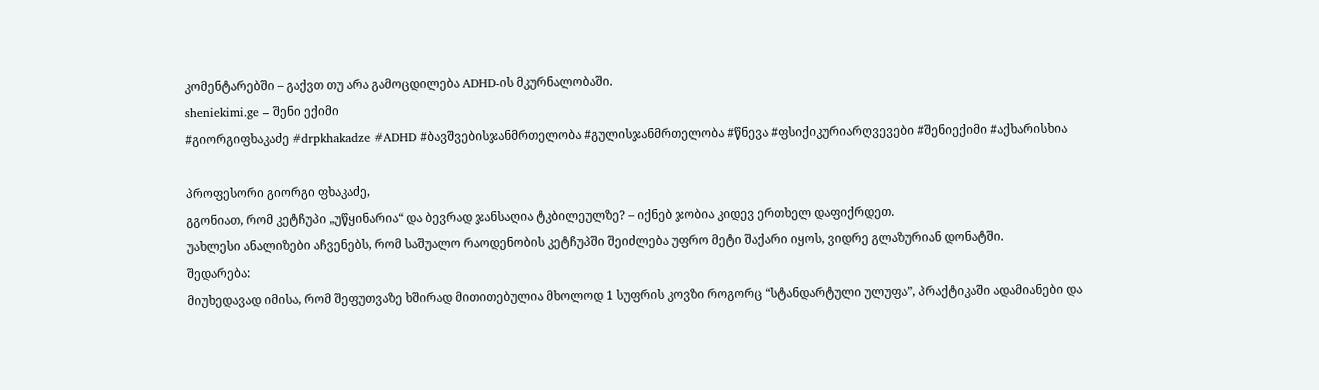კომენტარებში – გაქვთ თუ არა გამოცდილება ADHD-ის მკურნალობაში.
sheniekimi.ge – შენი ექიმი
#გიორგიფხაკაძე #drpkhakadze #ADHD #ბავშვებისჯანმრთელობა #გულისჯანმრთელობა #წნევა #ფსიქიკურიარღვევები #შენიექიმი #აქხარისხია

პროფესორი გიორგი ფხაკაძე,
გგონიათ, რომ კეტჩუპი „უწყინარია“ და ბევრად ჯანსაღია ტკბილეულზე? – იქნებ ჯობია კიდევ ერთხელ დაფიქრდეთ.
უახლესი ანალიზები აჩვენებს, რომ საშუალო რაოდენობის კეტჩუპში შეიძლება უფრო მეტი შაქარი იყოს, ვიდრე გლაზურიან დონატში.
შედარება:
მიუხედავად იმისა, რომ შეფუთვაზე ხშირად მითითებულია მხოლოდ 1 სუფრის კოვზი როგორც “სტანდარტული ულუფა”, პრაქტიკაში ადამიანები და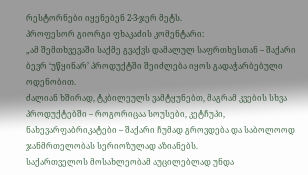რესტორნები იყენებენ 2-3-ჯერ მეტს.
პროფესორ გიორგი ფხაკაძის კომენტარი:
„ამ შემთხვევაში საქმე გვაქვს დამალულ საფრთხესთან – შაქარი ბევრ ‘უწყინარ’ პროდუქტში შეიძლება იყოს გადაჭარბებული ოდენობით.
ძალიან ხშირად, ტკბილეულს ვამტყუნებთ, მაგრამ კვების სხვა პროდუქტებში – როგორიცაა სოუსები, კეტჩუპი, ნახევარფაბრიკატები – შაქარი ჩუმად გროვდება და საბოლოოდ ჯანმრთელობას სერიოზულად აზიანებს.
საქართველოს მოსახლეობამ აუცილებლად უნდა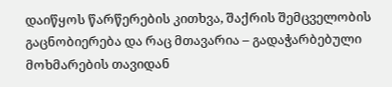დაიწყოს წარწერების კითხვა, შაქრის შემცველობის გაცნობიერება და რაც მთავარია – გადაჭარბებული მოხმარების თავიდან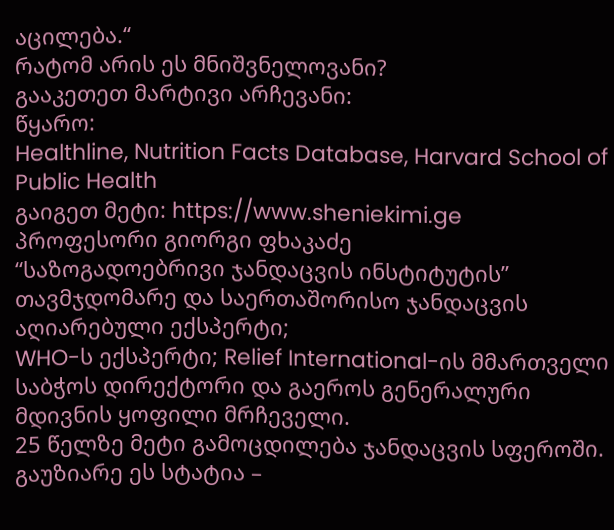აცილება.“
რატომ არის ეს მნიშვნელოვანი?
გააკეთეთ მარტივი არჩევანი:
წყარო:
Healthline, Nutrition Facts Database, Harvard School of Public Health
გაიგეთ მეტი: https://www.sheniekimi.ge
პროფესორი გიორგი ფხაკაძე
“საზოგადოებრივი ჯანდაცვის ინსტიტუტის” თავმჯდომარე და საერთაშორისო ჯანდაცვის აღიარებული ექსპერტი;
WHO-ს ექსპერტი; Relief International-ის მმართველი საბჭოს დირექტორი და გაეროს გენერალური მდივნის ყოფილი მრჩეველი.
25 წელზე მეტი გამოცდილება ჯანდაცვის სფეროში.
გაუზიარე ეს სტატია –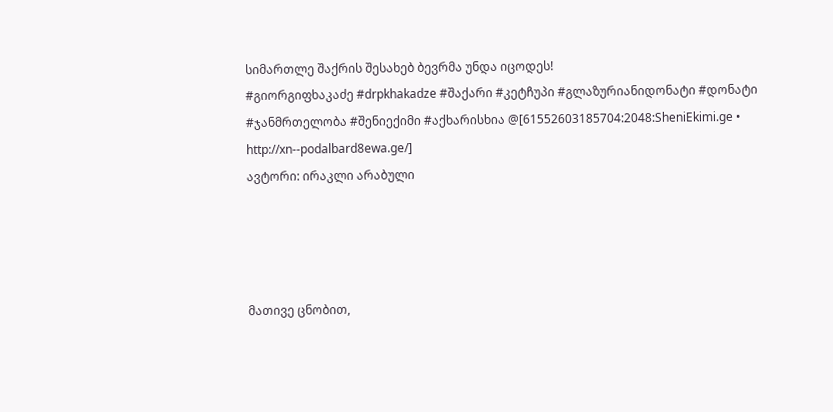სიმართლე შაქრის შესახებ ბევრმა უნდა იცოდეს!
#გიორგიფხაკაძე #drpkhakadze #შაქარი #კეტჩუპი #გლაზურიანიდონატი #დონატი #ჯანმრთელობა #შენიექიმი #აქხარისხია @[61552603185704:2048:SheniEkimi.ge • http://xn--podalbard8ewa.ge/]
ავტორი: ირაკლი არაბული




მათივე ცნობით,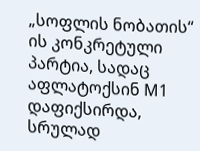„სოფლის ნობათის“ ის კონკრეტული პარტია, სადაც აფლატოქსინ M1 დაფიქსირდა, სრულად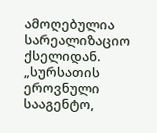ამოღებულია სარეალიზაციო ქსელიდან.
„სურსათის ეროვნული სააგენტო,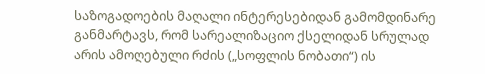საზოგადოების მაღალი ინტერესებიდან გამომდინარე განმარტავს, რომ სარეალიზაციო ქსელიდან სრულად არის ამოღებული რძის („სოფლის ნობათი“) ის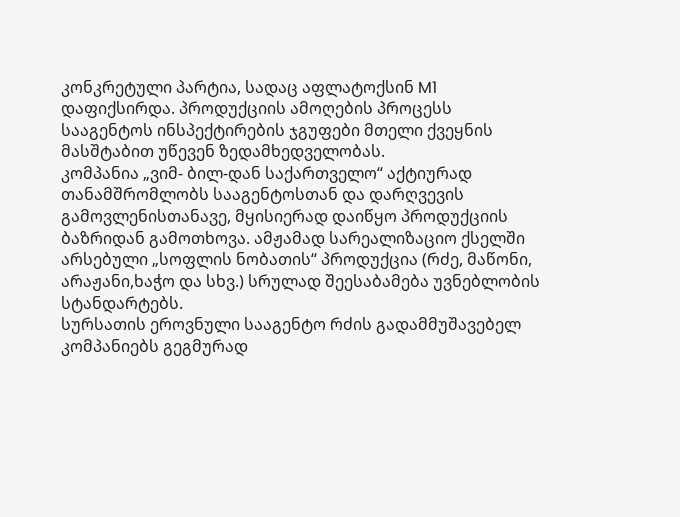კონკრეტული პარტია, სადაც აფლატოქსინ M1 დაფიქსირდა. პროდუქციის ამოღების პროცესს სააგენტოს ინსპექტირების ჯგუფები მთელი ქვეყნის მასშტაბით უწევენ ზედამხედველობას.
კომპანია „ვიმ- ბილ-დან საქართველო“ აქტიურად თანამშრომლობს სააგენტოსთან და დარღვევის გამოვლენისთანავე, მყისიერად დაიწყო პროდუქციის ბაზრიდან გამოთხოვა. ამჟამად სარეალიზაციო ქსელში არსებული „სოფლის ნობათის“ პროდუქცია (რძე, მაწონი, არაჟანი,ხაჭო და სხვ.) სრულად შეესაბამება უვნებლობის სტანდარტებს.
სურსათის ეროვნული სააგენტო რძის გადამმუშავებელ კომპანიებს გეგმურად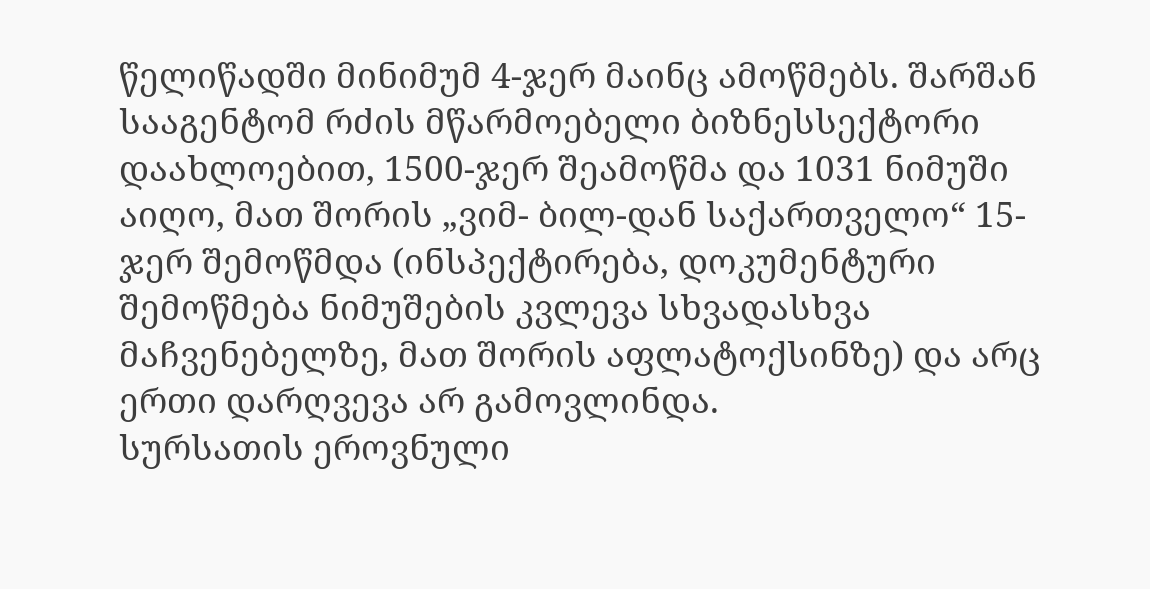წელიწადში მინიმუმ 4-ჯერ მაინც ამოწმებს. შარშან სააგენტომ რძის მწარმოებელი ბიზნესსექტორი დაახლოებით, 1500-ჯერ შეამოწმა და 1031 ნიმუში აიღო, მათ შორის „ვიმ- ბილ-დან საქართველო“ 15- ჯერ შემოწმდა (ინსპექტირება, დოკუმენტური შემოწმება ნიმუშების კვლევა სხვადასხვა მაჩვენებელზე, მათ შორის აფლატოქსინზე) და არც ერთი დარღვევა არ გამოვლინდა.
სურსათის ეროვნული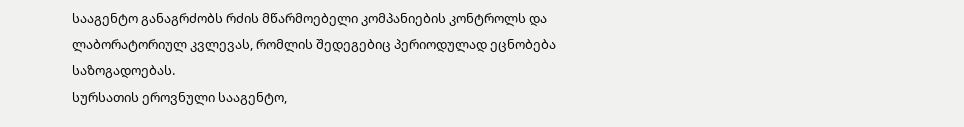სააგენტო განაგრძობს რძის მწარმოებელი კომპანიების კონტროლს და ლაბორატორიულ კვლევას, რომლის შედეგებიც პერიოდულად ეცნობება საზოგადოებას.
სურსათის ეროვნული სააგენტო,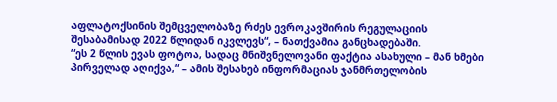აფლატოქსინის შემცველობაზე რძეს ევროკავშირის რეგულაციის შესაბამისად 2022 წლიდან იკვლევს“, – ნათქვამია განცხადებაში.
“ეს 2 წლის ევას ფოტოა, სადაც მნიშვნელოვანი ფაქტია ასახული – მან ხმები პირველად აღიქვა,“ – ამის შესახებ ინფორმაციას ჯანმრთელობის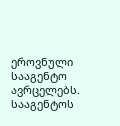ეროვნული სააგენტო ავრცელებს.
სააგენტოს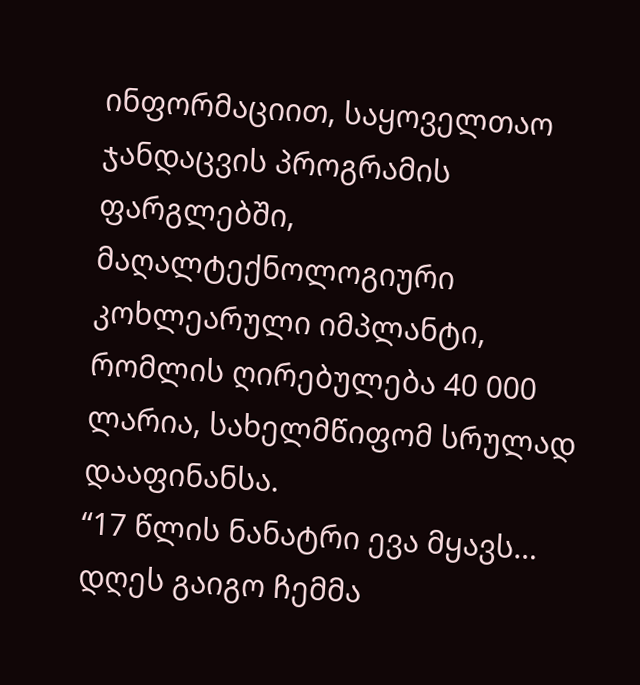ინფორმაციით, საყოველთაო ჯანდაცვის პროგრამის ფარგლებში, მაღალტექნოლოგიური კოხლეარული იმპლანტი, რომლის ღირებულება 40 000 ლარია, სახელმწიფომ სრულად დააფინანსა.
“17 წლის ნანატრი ევა მყავს… დღეს გაიგო ჩემმა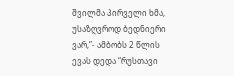შვილმა პირველი ხმა, უსაზღვროდ ბედნიერი ვარ,”- ამბობს 2 წლის ევას დედა “რუსთავი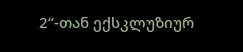2“-თან ექსკლუზიურ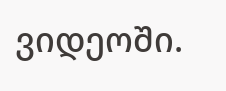ვიდეოში.